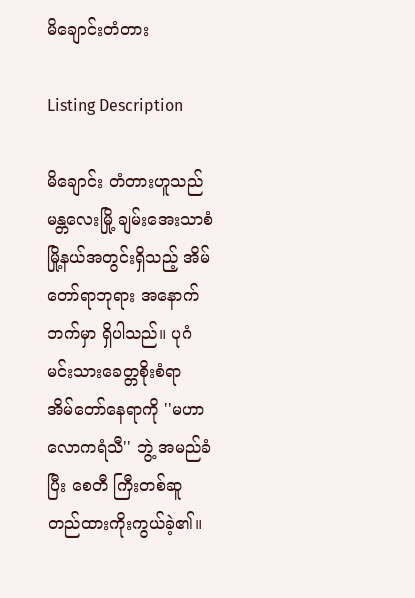မိချောင်းတံတား

Listing Description

မိချောင်း တံတားဟူသည် မန္တလေးမြို့ ချမ်းအေးသာစံမြို့နယ်အတွင်းရှိသည့် အိမ်တော်ရာဘုရား အနောက်ဘက်မှာ ရှိပါသည်။ ပုဂံမင်းသားခေတ္တစိုးစံရာ  အိမ်တော်နေရာကို ''မဟာလောကရံသီ'' ဘွဲ့ အမည်ခံပြီး စေတီ ကြီးတစ်ဆူတည်ထားကိုးကွယ်ခဲ့၏။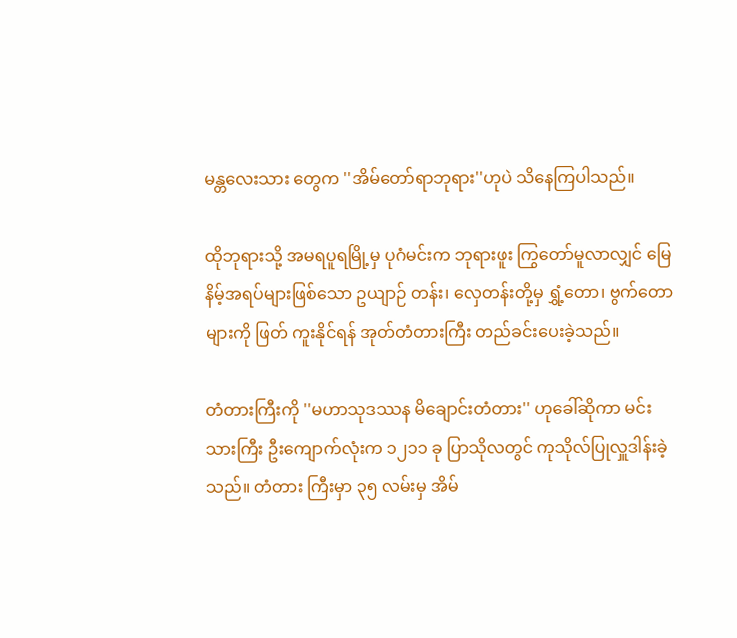မန္တလေးသား တွေက ''အိမ်တော်ရာဘုရား''ဟုပဲ သိနေကြပါသည်။

ထိုဘုရားသို့ အမရပူရမြို့မှ ပုဂံမင်းက ဘုရားဖူး ကြွတော်မူလာလျှင် မြေနိမ့်အရပ်များဖြစ်သော ဥယျာဉ် တန်း၊ လှေတန်းတို့မှ ရွှံ့တော၊ ဗွက်တောများကို ဖြတ် ကူးနိုင်ရန် အုတ်တံတားကြီး တည်ခင်းပေးခဲ့သည်။

တံတားကြီးကို ''မဟာသုဒဿန မိချောင်းတံတား'' ဟုခေါ်ဆိုကာ မင်းသားကြီး ဦးကျောက်လုံးက ၁၂၁၁ ခု ပြာသိုလတွင် ကုသိုလ်ပြုလှူဒါန်းခဲ့သည်။ တံတား ကြီးမှာ ၃၅ လမ်းမှ အိမ်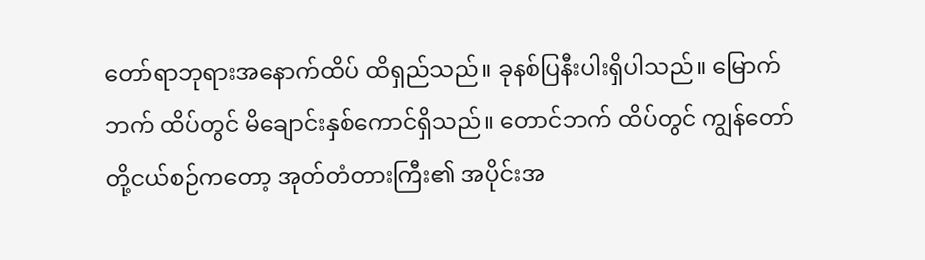တော်ရာဘုရားအနောက်ထိပ် ထိရှည်သည်။ ခုနစ်ပြနီးပါးရှိပါသည်။ မြောက်ဘက် ထိပ်တွင် မိချောင်းနှစ်ကောင်ရှိသည်။ တောင်ဘက် ထိပ်တွင် ကျွန်တော် တို့ငယ်စဉ်ကတော့ အုတ်တံတားကြီး၏ အပိုင်းအ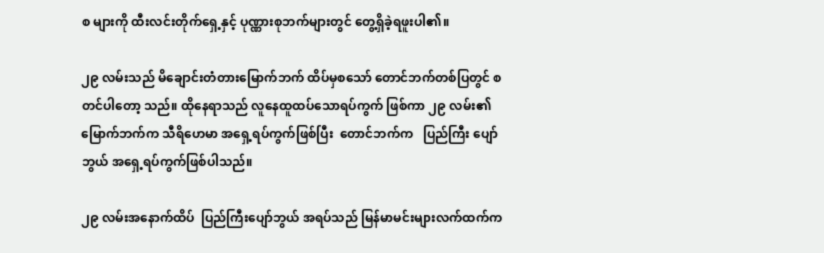စ များကို ထီးလင်းတိုက်ရှေ့နှင့် ပုဏ္ဏားစုဘက်များတွင် တွေ့ရှိခဲ့ရဖူးပါ၏။

၂၉ လမ်းသည် မိချောင်းတံတားမြောက်ဘက် ထိပ်မှစသော် တောင်ဘက်တစ်ပြတွင် စတင်ပါတော့ သည်။ ထိုနေရာသည် လူနေထူထပ်သောရပ်ကွက် ဖြစ်ကာ ၂၉ လမ်း၏မြောက်ဘက်က သီရိဟေမာ အရှေ့ရပ်ကွက်ဖြစ်ပြီး  တောင်ဘက်က   ပြည်ကြီး ပျော်ဘွယ် အရှေ့ရပ်ကွက်ဖြစ်ပါသည်။

၂၉ လမ်းအနောက်ထိပ်  ပြည်ကြီးပျော်ဘွယ် အရပ်သည် မြန်မာမင်းများလက်ထက်က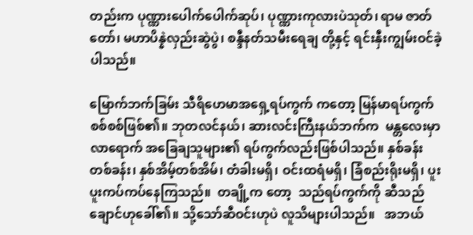တည်းက ပုဏ္ဏားပေါက်ပေါက်ဆုပ်၊ ပုဏ္ဏားကုလားပဲသုတ်၊ ရာမ ဇာတ်တော်၊ မဟာပိန္နဲလှည်းဆွဲပွဲ၊ စန္ဒီနတ်သမီးရေချ တို့နှင့် ရင်းနှီးကျွမ်းဝင်ခဲ့ပါသည်။

မြောက်ဘက်ခြမ်း သီရိဟေမာအရှေ့ရပ်ကွက် ကတော့ မြန်မာရပ်ကွက်စစ်စစ်ဖြစ်၏။ ဘုတလင်နယ်၊ ဆားလင်းကြီးနယ်ဘက်က  မန္တလေးမှာလာရောက် အခြေချသူများ၏ ရပ်ကွက်လည်းဖြစ်ပါသည်။ နှစ်ခန်း တစ်ခန်း၊ နှစ်အိမ့်တစ်အိမ်၊ တံခါးမရှိ၊ ဝင်းထရံမရှိ၊ ခြံစည်းရိုးမရှိ၊ ပူးပူးကပ်ကပ်နေကြသည်။  တချို့က တော့  သည်ရပ်ကွက်ကို ဆီသည်ချောင်ဟုခေါ်၏။ သို့သော်ဆီဝင်းဟုပဲ လူသိများပါသည်။   အဘယ်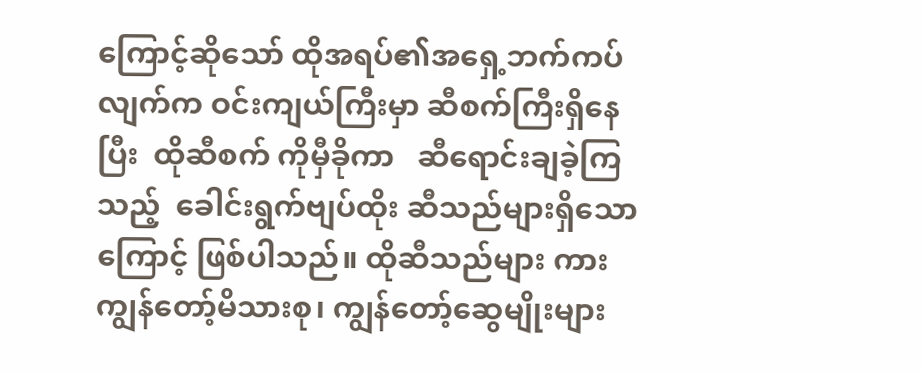ကြောင့်ဆိုသော် ထိုအရပ်၏အရှေ့ဘက်ကပ်လျက်က ဝင်းကျယ်ကြီးမှာ ဆီစက်ကြီးရှိနေပြီး  ထိုဆီစက် ကိုမှီခိုကာ   ဆီရောင်းချခဲ့ကြသည့်  ခေါင်းရွက်ဗျပ်ထိုး ဆီသည်များရှိသောကြောင့် ဖြစ်ပါသည်။ ထိုဆီသည်များ ကား ကျွန်တော့်မိသားစု၊ ကျွန်တော့်ဆွေမျိုးများ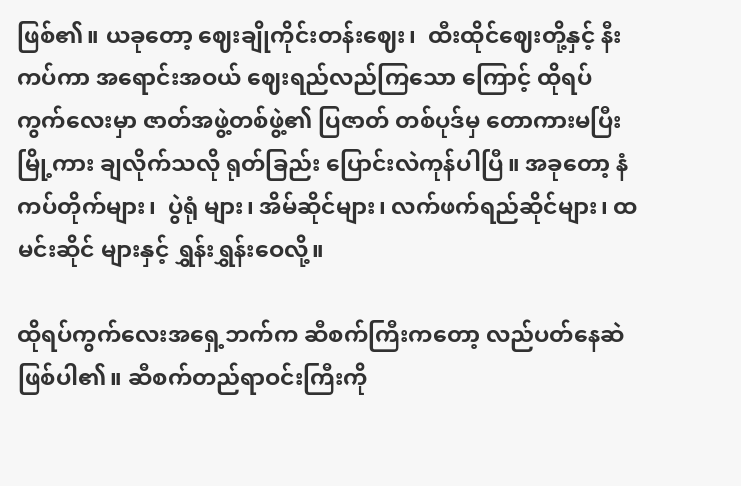ဖြစ်၏။ ယခုတော့ ဈေးချိုကိုင်းတန်းဈေး၊  ထီးထိုင်ဈေးတို့နှင့် နီးကပ်ကာ အရောင်းအဝယ် ဈေးရည်လည်ကြသော ကြောင့် ထိုရပ်ကွက်လေးမှာ ဇာတ်အဖွဲ့တစ်ဖွဲ့၏ ပြဇာတ် တစ်ပုဒ်မှ တောကားမပြီး မြို့ကား ချလိုက်သလို ရုတ်ခြည်း ပြောင်းလဲကုန်ပါပြီ။ အခုတော့ နံကပ်တိုက်များ၊  ပွဲရုံ များ၊ အိမ်ဆိုင်များ၊ လက်ဖက်ရည်ဆိုင်များ၊ ထမင်းဆိုင် များနှင့် ရွှန်းရွှန်းဝေလို့။

ထိုရပ်ကွက်လေးအရှေ့ဘက်က ဆီစက်ကြီးကတော့ လည်ပတ်နေဆဲ ဖြစ်ပါ၏။ ဆီစက်တည်ရာဝင်းကြီးကို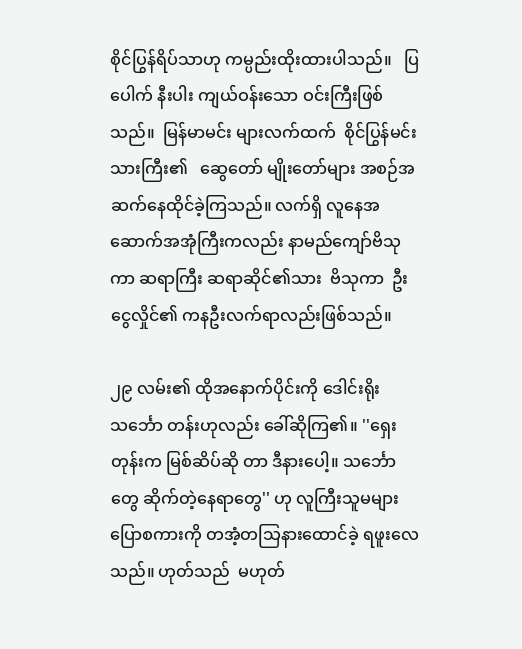စိုင်ပြွန်ရိပ်သာဟု ကမ္ပည်းထိုးထားပါသည်။   ပြပေါက် နီးပါး ကျယ်ဝန်းသော ဝင်းကြီးဖြစ်သည်။  မြန်မာမင်း များလက်ထက်  စိုင်ပြွန်မင်းသားကြီး၏   ဆွေတော် မျိုးတော်များ အစဉ်အဆက်နေထိုင်ခဲ့ကြသည်။ လက်ရှိ လူနေအဆောက်အအုံကြီးကလည်း နာမည်ကျော်ဗိသုကာ ဆရာကြီး ဆရာဆိုင်၏သား  ဗိသုကာ  ဦးငွေလှိုင်၏ ကနဦးလက်ရာလည်းဖြစ်သည်။

၂၉ လမ်း၏ ထိုအနောက်ပိုင်းကို ဒေါင်းရိုးသင်္ဘော တန်းဟုလည်း ခေါ်ဆိုကြ၏။ ''ရှေးတုန်းက မြစ်ဆိပ်ဆို တာ ဒီနားပေါ့။ သင်္ဘောတွေ ဆိုက်တဲ့နေရာတွေ'' ဟု လူကြီးသူမများ ပြောစကားကို တအံ့တသြနားထောင်ခဲ့ ရဖူးလေသည်။ ဟုတ်သည်  မဟုတ်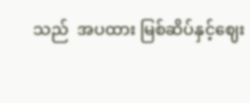သည်  အပထား မြစ်ဆိပ်နှင့်ဈေး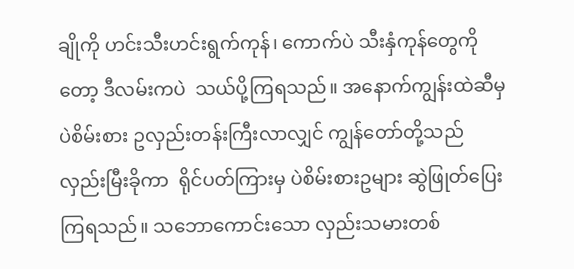ချိုကို ဟင်းသီးဟင်းရွက်ကုန်၊ ကောက်ပဲ သီးနှံကုန်တွေကိုတော့ ဒီလမ်းကပဲ  သယ်ပို့ကြရသည်။ အနောက်ကျွန်းထဲဆီမှ  ပဲစိမ်းစား ဥလှည်းတန်းကြီးလာလျှင် ကျွန်တော်တို့သည် လှည်းမြီးခိုကာ  ရိုင်ပတ်ကြားမှ ပဲစိမ်းစားဥများ ဆွဲဖြုတ်ပြေးကြရသည်။ သဘောကောင်းသော လှည်းသမားတစ်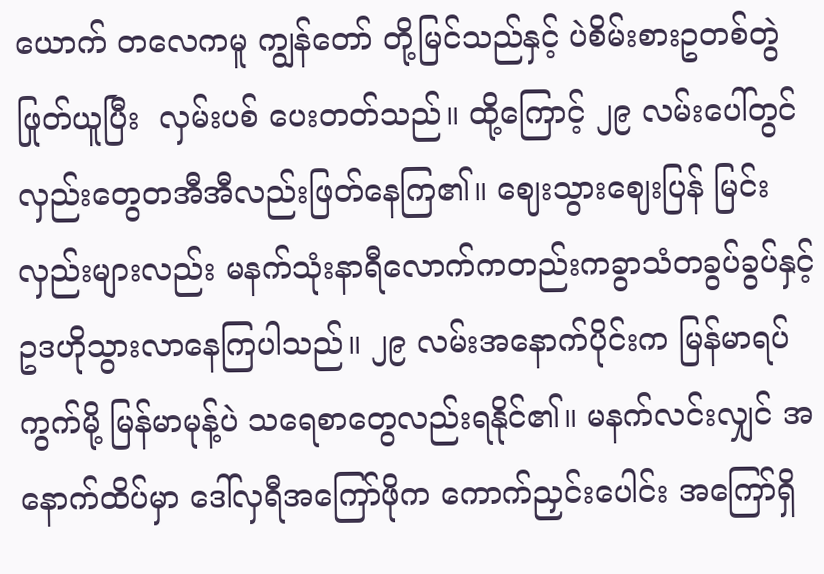ယောက် တလေကမူ ကျွန်တော် တို့မြင်သည်နှင့် ပဲစိမ်းစားဥတစ်တွဲဖြုတ်ယူပြီး  လှမ်းပစ် ပေးတတ်သည်။ ထို့ကြောင့် ၂၉ လမ်းပေါ်တွင်  လှည်းတွေတအီအီလည်းဖြတ်နေကြ၏။ ဈေးသွားဈေးပြန် မြင်းလှည်းများလည်း မနက်သုံးနာရီလောက်ကတည်းကခွာသံတခွပ်ခွပ်နှင့် ဥဒဟိုသွားလာနေကြပါသည်။ ၂၉ လမ်းအနောက်ပိုင်းက မြန်မာရပ်ကွက်မို့ မြန်မာမုန့်ပဲ သရေစာတွေလည်းရနိုင်၏။ မနက်လင်းလျှင် အနောက်ထိပ်မှာ ဒေါ်လှရီအကြော်ဖိုက ကောက်ညှင်းပေါင်း အကြော်ရှိ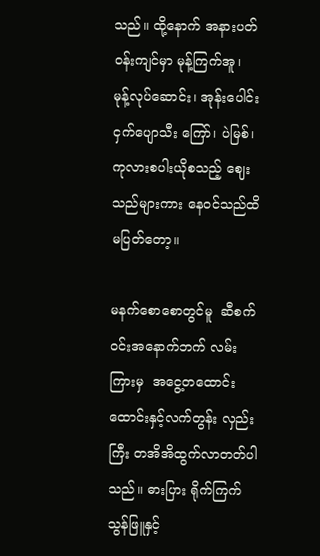သည်။ ထို့နောက် အနားပတ်ဝန်းကျင်မှာ မုန့်ကြက်အူ၊  မုန့်လုပ်ဆောင်း၊ အုန်းပေါင်းငှက်ပျောသီး ကြော်၊ ပဲမြစ်၊ ကုလားစပါးယိုစသည့် ဈေးသည်များကား နေဝင်သည်ထိ မပြတ်တော့။

မနက်စောစောတွင်မူ  ဆီစက်ဝင်းအနောက်ဘက် လမ်းကြားမှ  အငွေ့တထောင်းထောင်းနှင့်လက်တွန်း လှည်းကြီး တအိအိထွက်လာတတ်ပါသည်။ ဓားပြား ရိုက်ကြက်သွန်ဖြူနှင့်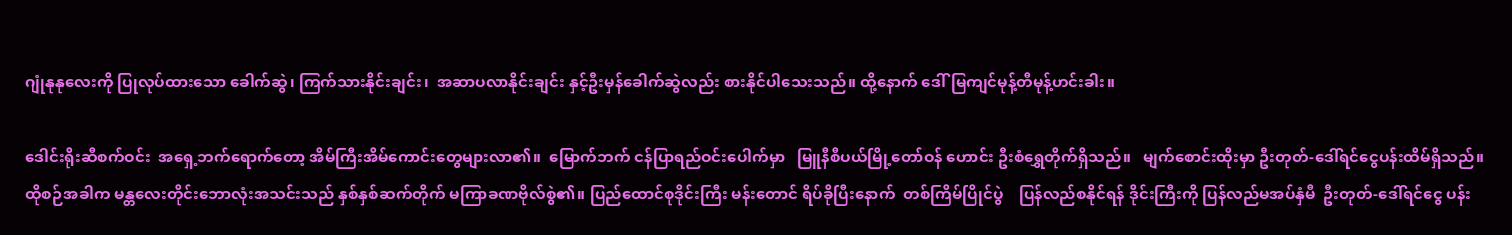ဂျုံနုနုလေးကို ပြုလုပ်ထားသော ခေါက်ဆွဲ၊ ကြက်သားနိုင်းချင်း၊  အဆာပလာနိုင်းချင်း နှင့်ဦးမှန်ခေါက်ဆွဲလည်း စားနိုင်ပါသေးသည်။ ထို့နောက် ဒေါ်မြကျင်မုန့်တီမုန့်ဟင်းခါး။

ဒေါင်းရိုးဆီစက်ဝင်း  အရှေ့ဘက်ရောက်တော့ အိမ်ကြီးအိမ်ကောင်းတွေများလာ၏။  မြောက်ဘက် ငန်ပြာရည်ဝင်းပေါက်မှာ   မြူနီစီပယ်မြို့တော်ဝန် ဟောင်း ဦးစံရွှေတိုက်ရှိသည်။   မျက်စောင်းထိုးမှာ ဦးတုတ်-ဒေါ်ရင်ငွေပန်းထိမ်ရှိသည်။ ထိုစဉ်အခါက မန္တလေးတိုင်းဘောလုံးအသင်းသည် နှစ်နှစ်ဆက်တိုက် မကြာခဏဗိုလ်စွဲ၏။ ပြည်ထောင်စုဒိုင်းကြီး မန်းတောင် ရိပ်ခိုပြီးနောက်  တစ်ကြိမ်ပြိုင်ပွဲ    ပြန်လည်စနိုင်ရန် ဒိုင်းကြီးကို ပြန်လည်မအပ်နှံမီ  ဦးတုတ်-ဒေါ်ရင်ငွေ ပန်း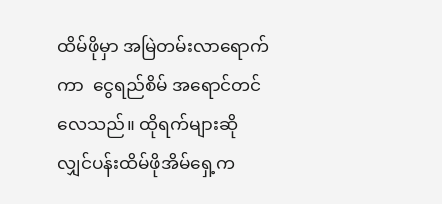ထိမ်ဖိုမှာ အမြဲတမ်းလာရောက်ကာ  ငွေရည်စိမ် အရောင်တင်လေသည်။ ထိုရက်များဆိုလျှင်ပန်းထိမ်ဖိုအိမ်ရှေ့က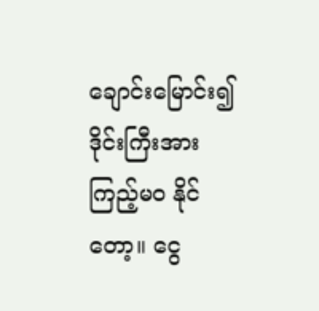ချောင်းမြောင်း၍ ဒိုင်းကြီးအား ကြည့်မဝ နိုင်တော့။ ငွေ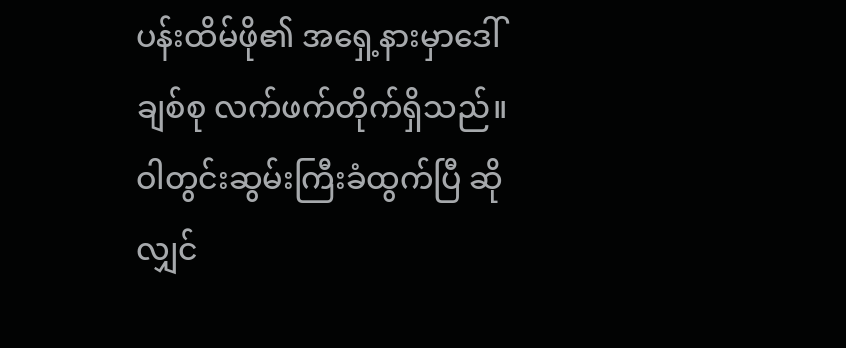ပန်းထိမ်ဖို၏ အရှေ့နားမှာဒေါ်ချစ်စု လက်ဖက်တိုက်ရှိသည်။   ဝါတွင်းဆွမ်းကြီးခံထွက်ပြီ ဆိုလျှင်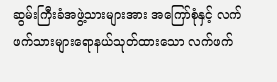ဆွမ်းကြီးခံအဖွဲ့သားများအား အကြော်စုံနှင့် လက်ဖက်သားများရောနယ်သုတ်ထားသော လက်ဖက်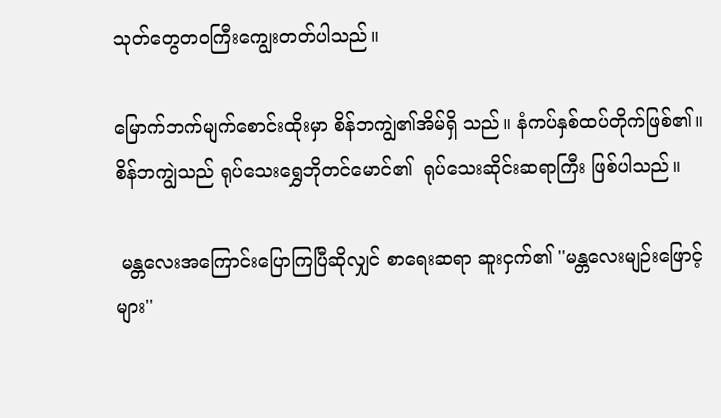သုတ်တွေတဝကြီးကျွေးတတ်ပါသည်။

မြောက်ဘက်မျက်စောင်းထိုးမှာ စိန်ဘကျွဲ၏အိမ်ရှိ သည်။ နံကပ်နှစ်ထပ်တိုက်ဖြစ်၏။  စိန်ဘကျွဲသည် ရုပ်သေးရွှေဘိုတင်မောင်၏  ရုပ်သေးဆိုင်းဆရာကြီး ဖြစ်ပါသည်။

 မန္တလေးအကြောင်းပြောကြပြီဆိုလျှင် စာရေးဆရာ ဆူးငှက်၏ ''မန္တလေးမျဉ်းဖြောင့်များ''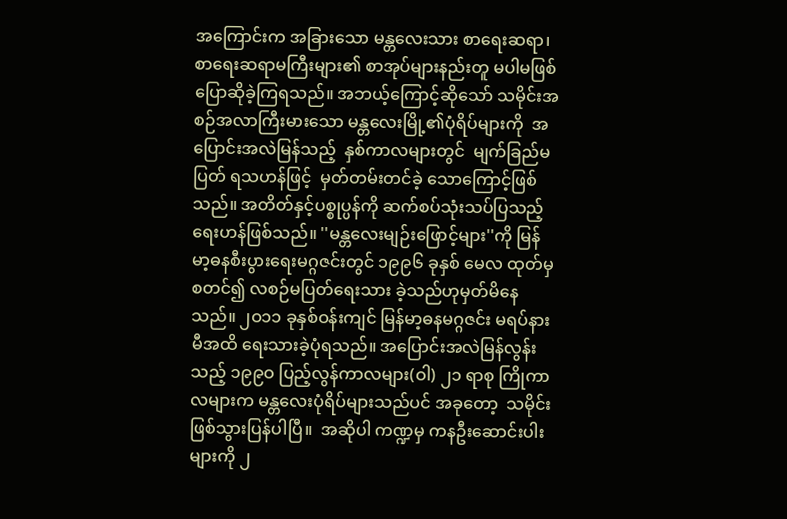အကြောင်းက အခြားသော မန္တလေးသား စာရေးဆရာ၊ စာရေးဆရာမကြီးများ၏ စာအုပ်များနည်းတူ မပါမဖြစ်ပြောဆိုခဲ့ကြရသည်။ အဘယ့်ကြောင့်ဆိုသော် သမိုင်းအစဉ်အလာကြီးမားသော မန္တလေးမြို့၏ပုံရိပ်များကို  အပြောင်းအလဲမြန်သည့်  နှစ်ကာလများတွင်  မျက်ခြည်မပြတ် ရသဟန်ဖြင့်  မှတ်တမ်းတင်ခဲ့ သောကြောင့်ဖြစ်သည်။ အတိတ်နှင့်ပစ္စုပ္ပန်ကို ဆက်စပ်သုံးသပ်ပြသည့် ရေးဟန်ဖြစ်သည်။ ''မန္တလေးမျဉ်းဖြောင့်များ''ကို မြန်မာ့ဓနစီးပွားရေးမဂ္ဂဇင်းတွင် ၁၉၉၆ ခုနှစ် မေလ ထုတ်မှစတင်၍ လစဉ်မပြတ်ရေးသား ခဲ့သည်ဟုမှတ်မိနေသည်။ ၂ဝ၁၁ ခုနှစ်ဝန်းကျင် မြန်မာ့ဓနမဂ္ဂဇင်း မရပ်နားမီအထိ ရေးသားခဲ့ပုံရသည်။ အပြောင်းအလဲမြန်လွန်းသည့် ၁၉၉ဝ ပြည့်လွန်ကာလများ(ဝါ) ၂၁ ရာစု ကြိုကာလများက မန္တလေးပုံရိပ်များသည်ပင် အခုတော့  သမိုင်းဖြစ်သွားပြန်ပါပြီ။  အဆိုပါ ကဏ္ဍမှ ကနဦးဆောင်းပါးများကို ၂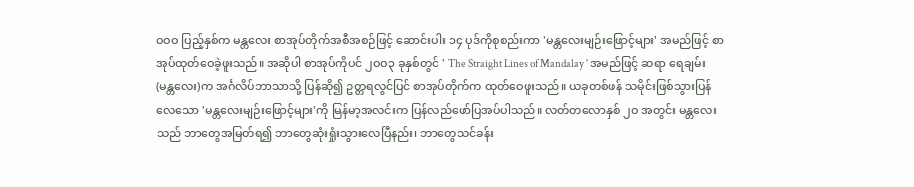ဝဝဝ ပြည့်နှစ်က မန္တလေး စာအုပ်တိုက်အစီအစဉ်ဖြင့် ဆောင်းပါး ၁၄ ပုဒ်ကိုစုစည်းကာ 'မန္တလေးမျဉ်းဖြောင့်များ' အမည်ဖြင့် စာအုပ်ထုတ်ဝေခဲ့ဖူးသည်။ အဆိုပါ စာအုပ်ကိုပင် ၂ဝဝ၃ ခုနှစ်တွင် ' The Straight Lines of Mandalay ' အမည်ဖြင့် ဆရာ ရေချမ်း(မန္တလေး)က အင်္ဂလိပ်ဘာသာသို့ ပြန်ဆို၍ ဥတ္တရလွင်ပြင် စာအုပ်တိုက်က ထုတ်ဝေဖူးသည်။ ယခုတစ်ဖန် သမိုင်းဖြစ်သွားပြန်လေသော 'မန္တလေးမျဉ်းဖြောင့်များ'ကို မြန်မာ့အလင်းက ပြန်လည်ဖော်ပြအပ်ပါသည်။ လတ်တလောနှစ် ၂ဝ အတွင်း မန္တလေးသည် ဘာတွေအမြတ်ရ၍ ဘာတွေဆုံးရှုံးသွားလေပြီနည်း၊ ဘာတွေသင်ခန်း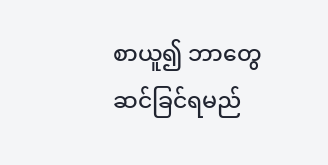စာယူ၍ ဘာတွေဆင်ခြင်ရမည်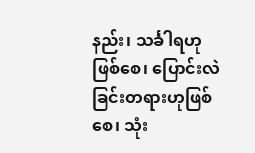နည်း၊ သင်္ခါရဟုဖြစ်စေ၊ ပြောင်းလဲခြင်းတရားဟုဖြစ်စေ၊ သုံး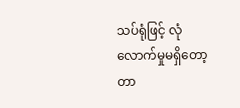သပ်ရုံဖြင့် လုံလောက်မှုမရှိတော့တာ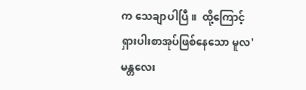က သေချာပါပြီ။  ထို့ကြောင့် ရှားပါးစာအုပ်ဖြစ်နေသော မူလ'မန္တလေး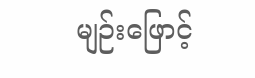မျဉ်းဖြောင့်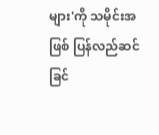များ'ကို သမိုင်းအဖြစ် ပြန်လည်ဆင်ခြင်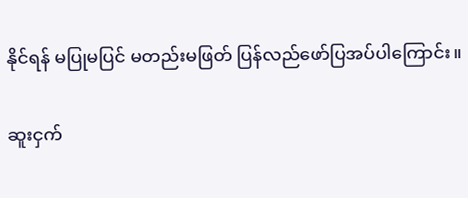နိုင်ရန် မပြုမပြင် မတည်းမဖြတ် ပြန်လည်ဖော်ပြအပ်ပါကြောင်း။

ဆူးငှက်